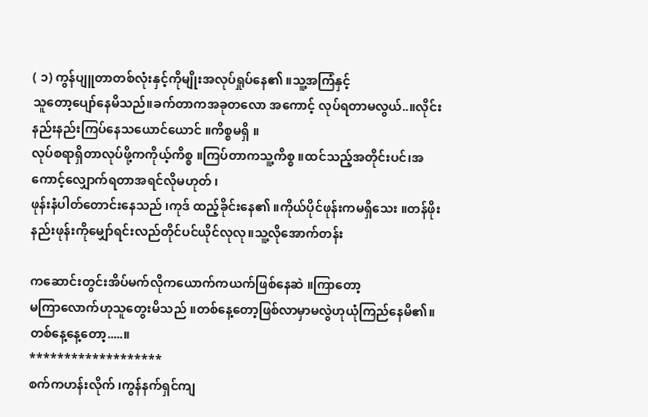( ၁) ကွန်ပျူတာတစ်လုံးနှင့်ကိုမျိုးအလုပ်ရှုပ်နေ၏ ။သူ့အကြံနှင့်
သူတော့ပျော်နေမိသည်။ခက်တာကအခုတလော အကောင့် လုပ်ရတာမလွယ်..။လိုင်းနည်းနည်းကြပ်နေသယောင်ယောင် ။ကိစ္စမရှိ ။
လုပ်စရာရှိတာလုပ်ဖို့ကကိုယ့်ကိစ္စ ။ကြပ်တာကသူ့ကိစ္စ ။ထင်သည့်အတိုင်းပင်၊အကောင့်လျှောက်ရတာအရင်လိုမဟုတ် ၊
ဖုန်းနံပါတ်တောင်းနေသည် ၊ကုဒ် ထည့်ခိုင်းနေ၏ ။ကိုယ်ပိုင်ဖုန်းကမရှိသေး ။တန်ဖိုးနည်းဖုန်းကိုမျှော်ရင်းလည်တိုင်ပင်ယိုင်လုလု။သူ့လိုအောက်တန်း

ကဆောင်းတွင်းအိပ်မက်လိုကယောက်ကယက်ဖြစ်နေဆဲ ။ကြာတော့
မကြာလောက်ဟုသူတွေးမိသည် ။တစ်နေ့တော့ဖြစ်လာမှာမလွဲဟုယုံကြည်နေမိ၏။
တစ်နေ့နေ့တော့.....။
*******************
စက်ကဟန်းလိုက် ၊ကွန်နက်ရှင်ကျ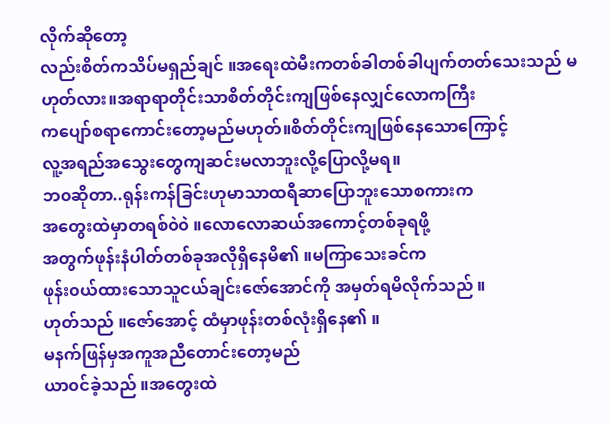လိုက်ဆိုတော့
လည်းစိတ်ကသိပ်မရှည်ချင် ။အရေးထဲမီးကတစ်ခါတစ်ခါပျက်တတ်သေးသည် မဟုတ်လား။အရာရာတိုင်းသာစိတ်တိုင်းကျဖြစ်နေလျှင်လောကကြီး
ကပျော်စရာကောင်းတော့မည်မဟုတ်။စိတ်တိုင်းကျဖြစ်နေသောကြောင့်
လူ့အရည်အသွေးတွေကျဆင်းမလာဘူးလို့ပြောလို့မရ။
ဘ၀ဆိုတာ..ရုန်းကန်ခြင်းဟုမာသာထရီဆာပြောဘူးသောစကားက
အတွေးထဲမှာတရစ်၀ဲ၀ဲ ။လောလောဆယ်အကောင့်တစ်ခုရဖို့
အတွက်ဖုန်းနံပါတ်တစ်ခုအလိုရှိနေမိ၏ ။မကြာသေးခင်က
ဖုန်း၀ယ်ထားသောသူငယ်ချင်းဇော်အောင်ကို အမှတ်ရမိလိုက်သည် ။
ဟုတ်သည် ။ဇော်အောင့် ထံမှာဖုန်းတစ်လုံးရှိနေ၏ ။
မနက်ဖြန်မှအကူအညီတောင်းတော့မည်
ယာ၀င်ခဲ့သည် ။အတွေးထဲ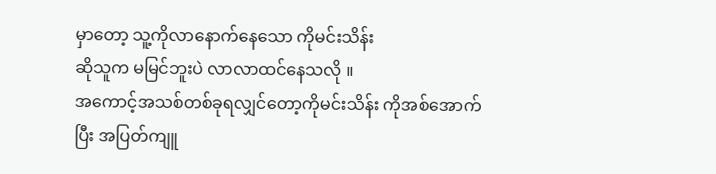မှာတော့ သူ့ကိုလာနောက်နေသော ကိုမင်းသိန်း
ဆိုသူက မမြင်ဘူးပဲ လာလာထင်နေသလို ။
အကောင့်အသစ်တစ်ခုရလျှင်တော့ကိုမင်းသိန်း ကိုအစ်အောက်
ပြီး အပြတ်ကျူ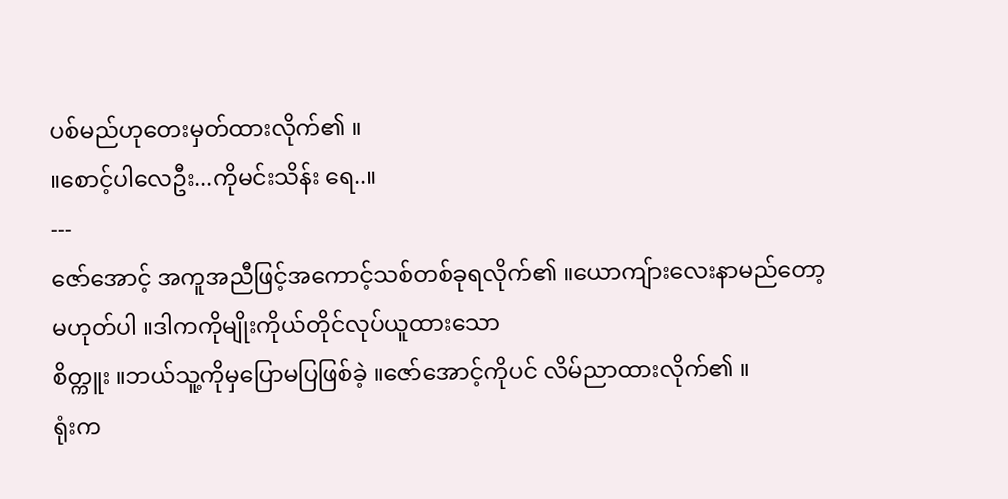ပစ်မည်ဟုတေးမှတ်ထားလိုက်၏ ။
။စောင့်ပါလေဦး...ကိုမင်းသိန်း ရေ..။
---
ဇော်အောင့် အကူအညီဖြင့်အကောင့်သစ်တစ်ခုရလိုက်၏ ။ယောကျ်ားလေးနာမည်တော့မဟုတ်ပါ ။ဒါကကိုမျိုးကိုယ်တိုင်လုပ်ယူထားသော
စိတ္ကူး ။ဘယ်သူ့ကိုမှပြောမပြဖြစ်ခဲ့ ။ဇော်အောင့်ကိုပင် လိမ်ညာထားလိုက်၏ ။
ရုံးက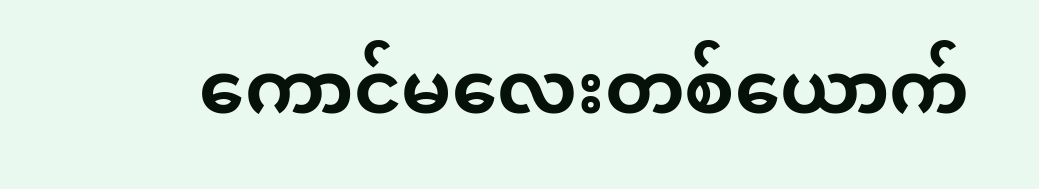ကောင်မလေးတစ်ယောက်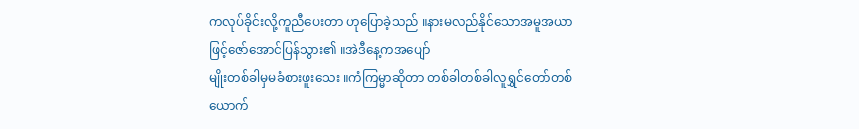ကလုပ်ခိုင်းလို့ကူညီပေးတာ ဟုပြောခဲ့သည် ။နားမလည်နိုင်သောအမူအယာဖြင့်ဇော်အောင်ပြန်သွား၏ ။အဲဒီနေ့ကအပျော်
မျိုးတစ်ခါမှမခံစားဖူးသေး ။ကံကြမ္မာဆိုတာ တစ်ခါတစ်ခါလူရွှင်တော်တစ်ယောက်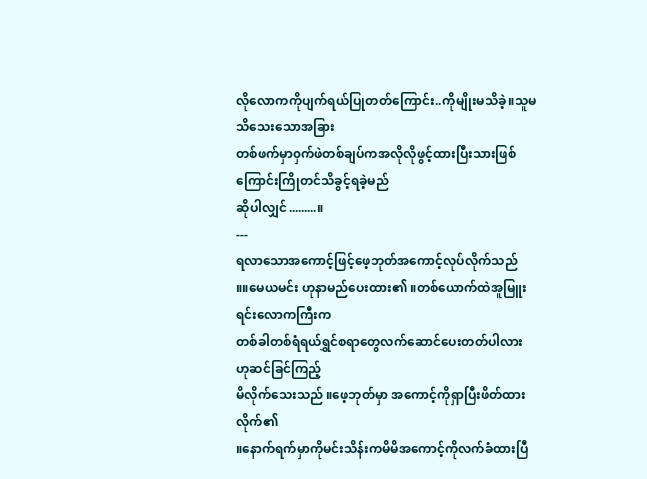လိုလောကကိုပျက်ရယ်ပြုတတ်ကြောင်း..ကိုမျိုးမသိခဲ့။သူမသိသေးသောအခြား
တစ်ဖက်မှာ၀ှက်ဖဲတစ်ချပ်ကအလိုလိုဖွင့်ထားပြီးသားဖြစ်ကြောင်းကြိုတင်သိခွင့်ရခဲ့မည်
ဆိုပါလျှင်.........။
---
ရလာသောအကောင့်ဖြင့်ဖေ့ဘုတ်အကောင့်လုပ်လိုက်သည်
။။မေယမင်း ဟုနာမည်ပေးထား၏ ။တစ်ယောက်ထဲအူမြူးရင်းလောကကြီးက
တစ်ခါတစ်ရံရယ်ရွှင်စရာတွေလက်ဆောင်ပေးတတ်ပါလား ဟုဆင်ခြင်ကြည့်
မိလိုက်သေးသည် ။ဖေ့ဘုတ်မှာ အကောင့်ကိုရှာပြီးဖိတ်ထားလိုက်၏
။နောက်ရက်မှာကိုမင်းသိန်းကမိမိအကောင့်ကိုလက်ခံထားပြီ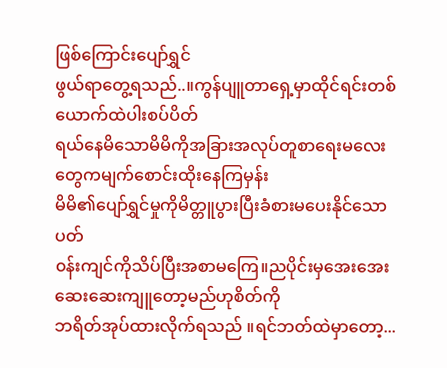ဖြစ်ကြောင်းပျော်ရွှင်
ဖွယ်ရာတွေ့ရသည်..။ကွန်ပျူတာရှေ့မှာထိုင်ရင်းတစ်ယောက်ထဲပါးစပ်ပိတ်
ရယ်နေမိသောမိမိကိုအခြားအလုပ်တူစာရေးမလေးတွေကမျက်စောင်းထိုးနေကြမှန်း
မိမိ၏ပျော်ရွှင်မှုကိုမိတ္တူပွားပြီးခံစားမပေးနိုင်သောပတ်
၀န်းကျင်ကိုသိပ်ပြီးအစာမကြေ။ညပိုင်းမှအေးအေးဆေးဆေးကျူတော့မည်ဟုစိတ်ကို
ဘရိတ်အုပ်ထားလိုက်ရသည် ။ရင်ဘတ်ထဲမှာတော့...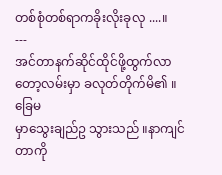တစ်စုံတစ်ရာကခိုးလိုးခုလု ....။
---
အင်တာနက်ဆိုင်ထိုင်ဖို့ထွက်လာတော့လမ်းမှာ ခလုတ်တိုက်မိ၏ ။ခြေမ
မှာသွေးချည်ဥ သွားသည် ။နာကျင်တာကို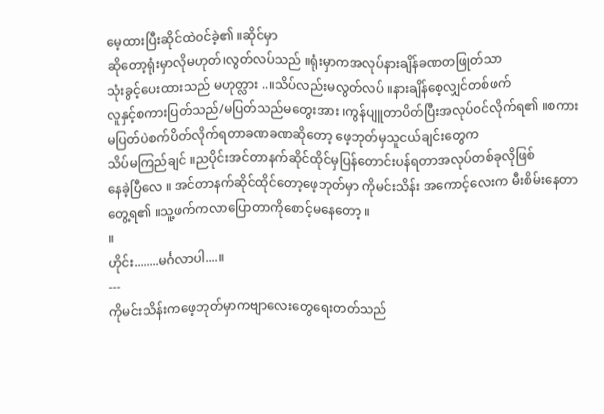မေ့ထားပြီးဆိုင်ထဲ၀င်ခဲ့၏ ။ဆိုင်မှာ
ဆိုတော့ရုံးမှာလိုမဟုတ်၊လွတ်လပ်သည် ။ရုံးမှာကအလုပ်နားချိန်ခဏတဖြုတ်သာ
သုံးခွင့်ပေးထားသည် မဟုတ္လား ..။သိပ်လည်းမလွတ်လပ် ။နားချိန်စေ့လျှင်တစ်ဖက်
လူနှင့်စကားပြတ်သည်/မပြတ်သည်မတွေးအား ၊ကွန်ပျူတာပိတ်ပြီးအလုပ်၀င်လိုက်ရ၏ ။စကားမပြတ်ပဲစက်ပိတ်လိုက်ရတာခဏခဏဆိုတော့ ဖေ့ဘုတ်မှသူငယ်ချင်းတွေက
သိပ်မကြည်ချင် ။ညပိုင်းအင်တာနက်ဆိုင်ထိုင်မှပြန်တောင်းပန်ရတာအလုပ်တစ်ခုလိုဖြစ်
နေခဲ့ပြီလေ ။ အင်တာနက်ဆိုင်ထိုင်တော့ဖေ့ဘုတ်မှာ ကိုမင်းသိန်း အကောင့်လေးက မီးစိမ်းနေတာတွေ့ရ၏ ။သူ့ဖက်ကလာပြောတာကိုစောင့်မနေတော့ ။
။
ဟိုင်း........မင်္ဂလာပါ....။
---
ကိုမင်းသိန်းကဖေ့ဘုတ်မှာကဗျာလေးတွေရေးတတ်သည်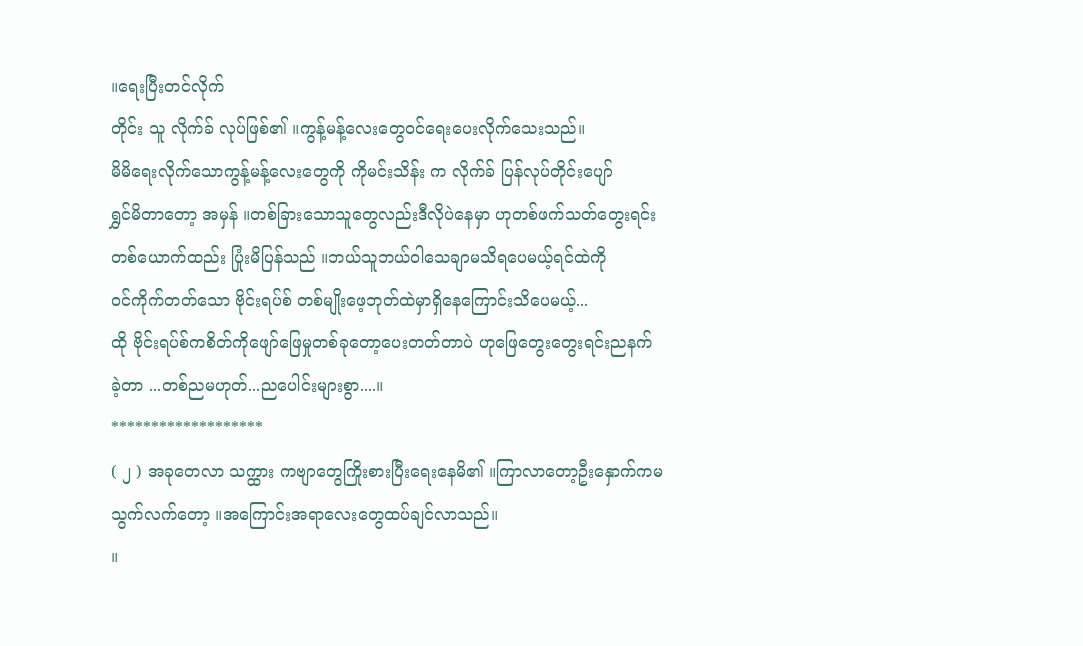။ရေးပြီးတင်လိုက်
တိုင်း သူ လိုက်ခ် လုပ်ဖြစ်၏ ။ကွန့်မန့်လေးတွေ၀င်ရေးပေးလိုက်သေးသည်။
မိမိရေးလိုက်သောကွန့်မန့်လေးတွေကို ကိုမင်းသိန်း က လိုက်ခ် ပြန်လုပ်တိုင်းပျော်
ရွှင်မိတာတော့ အမှန် ။တစ်ခြားသောသူတွေလည်းဒီလိုပဲနေမှာ ဟုတစ်ဖက်သတ်တွေးရင်း
တစ်ယောက်ထည်း ပြုံးမိပြန်သည် ။ဘယ်သူဘယ်ဝါသေချာမသိရပေမယ့်ရင်ထဲကို
၀င်ကိုက်တတ်သော ဗိုင်းရပ်စ် တစ်မျိုးဖေ့ဘုတ်ထဲမှာရှိနေကြောင်းသိပေမယ့်...
ထို ဗိုင်းရပ်စ်ကစိတ်ကိုဖျော်ဖြေမှုတစ်ခုတော့ပေးတတ်တာပဲ ဟုဖြေတွေးတွေးရင်းညနက်
ခဲ့တာ ...တစ်ညမဟုတ်...ညပေါင်းများစွာ....။
*******************
( ၂ ) အခုတေလာ သက္ထား ကဗျာတွေကြိုးစားပြီးရေးနေမိ၏ ။ကြာလာတော့ဦးနှောက်ကမသွက်လက်တော့ ။အကြောင်းအရာလေးတွေထပ်ချင်လာသည်။
။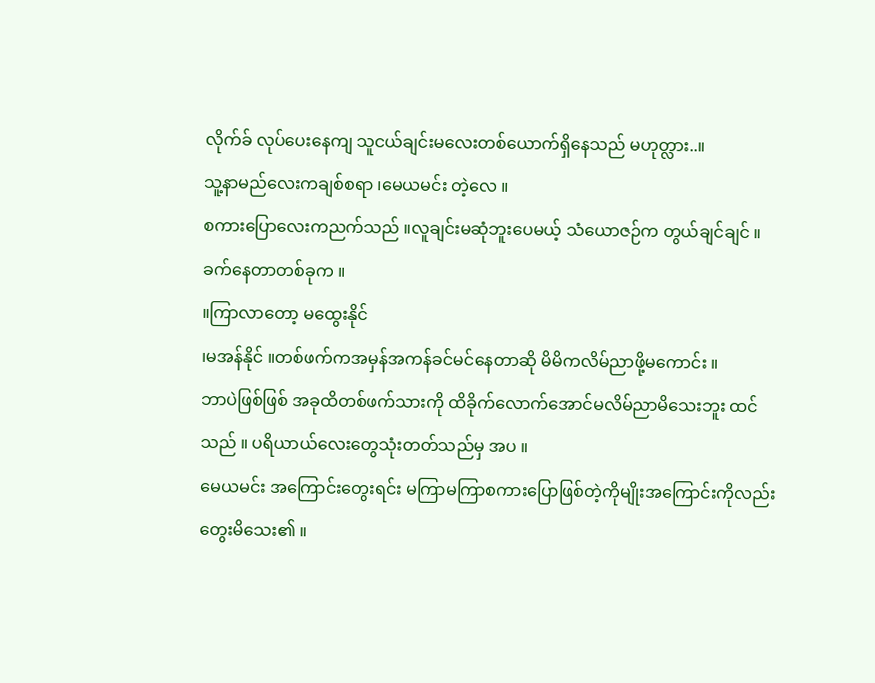လိုက်ခ် လုပ်ပေးနေကျ သူငယ်ချင်းမလေးတစ်ယောက်ရှိနေသည် မဟုတ္လား..။
သူ့နာမည်လေးကချစ်စရာ ၊မေယမင်း တဲ့လေ ။
စကားပြောလေးကညက်သည် ။လူချင်းမဆုံဘူးပေမယ့် သံယောဇဉ်က တွယ်ချင်ချင် ။
ခက်နေတာတစ်ခုက ။
။ကြာလာတော့ မထွေးနိုင်
၊မအန်နိုင် ။တစ်ဖက်ကအမှန်အကန်ခင်မင်နေတာဆို မိမိကလိမ်ညာဖို့မကောင်း ။
ဘာပဲဖြစ်ဖြစ် အခုထိတစ်ဖက်သားကို ထိခိုက်လောက်အောင်မလိမ်ညာမိသေးဘူး ထင်သည် ။ ပရိယာယ်လေးတွေသုံးတတ်သည်မှ အပ ။
မေယမင်း အကြောင်းတွေးရင်း မကြာမကြာစကားပြောဖြစ်တဲ့ကိုမျိုးအကြောင်းကိုလည်းတွေးမိသေး၏ ။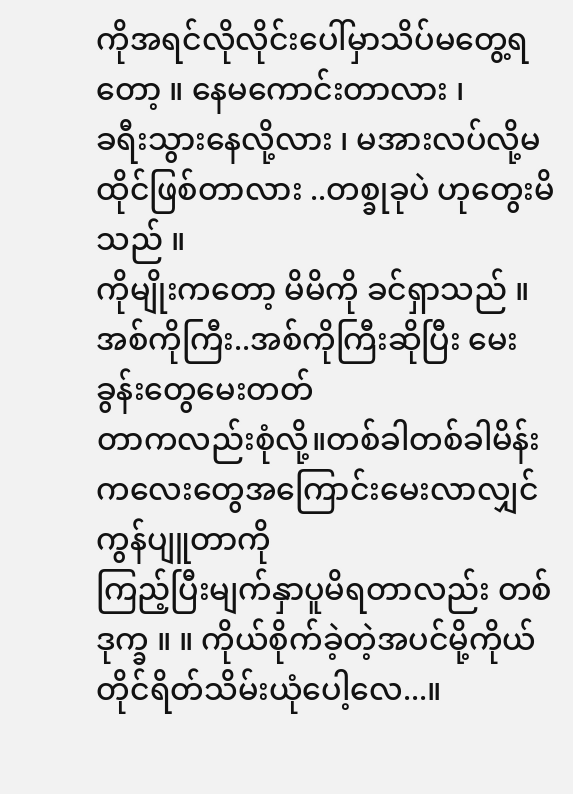ကိုအရင်လိုလိုင်းပေါ်မှာသိပ်မတွေ့ရတော့ ။ နေမကောင်းတာလား ၊
ခရီးသွားနေလို့လား ၊ မအားလပ်လို့မထိုင်ဖြစ်တာလား ..တစ္ခုခုပဲ ဟုတွေးမိသည် ။
ကိုမျိုးကတော့ မိမိကို ခင်ရှာသည် ။အစ်ကိုကြီး..အစ်ကိုကြီးဆိုပြီး မေးခွန်းတွေမေးတတ်
တာကလည်းစုံလို့။တစ်ခါတစ်ခါမိန်းကလေးတွေအကြောင်းမေးလာလျှင်ကွန်ပျူတာကို
ကြည့်ပြီးမျက်နှာပူမိရတာလည်း တစ်ဒုက္ခ ။ ။ ကိုယ်စိုက်ခဲ့တဲ့အပင်မို့ကိုယ်တိုင်ရိတ်သိမ်းယုံပေါ့လေ...။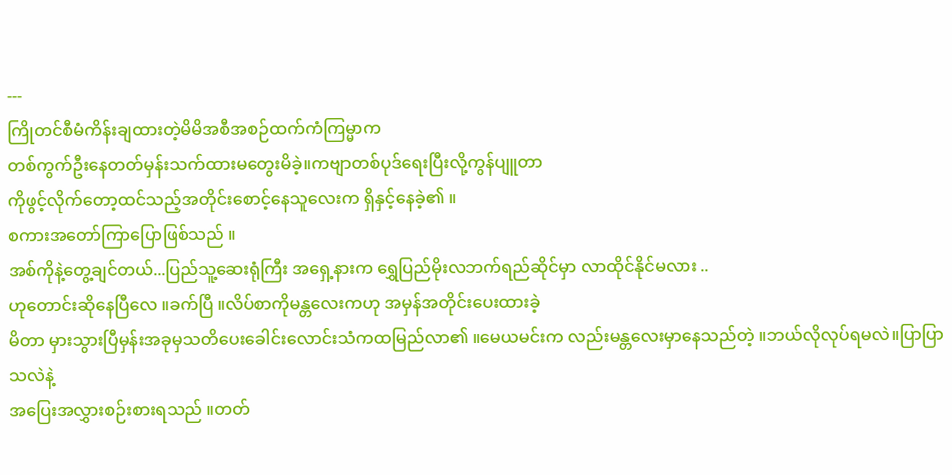---
ကြိုတင်စီမံကိန်းချထားတဲ့မိမိအစီအစဉ်ထက်ကံကြမ္မာက
တစ်ကွက်ဦးနေတတ်မှန်းသက်ထားမတွေးမိခဲ့။ကဗျာတစ်ပုဒ်ရေးပြီးလို့ကွန်ပျူတာ
ကိုဖွင့်လိုက်တော့ထင်သည့်အတိုင်းစောင့်နေသူလေးက ရှိနှင့်နေခဲ့၏ ။
စကားအတော်ကြာပြောဖြစ်သည် ။
အစ်ကိုနဲ့တွေ့ချင်တယ်...ပြည်သူ့ဆေးရုံကြီး အရှေ့နားက ရွှေပြည်မိုးလဘက်ရည်ဆိုင်မှာ လာထိုင်နိုင်မလား ..
ဟုတောင်းဆိုနေပြီလေ ။ခက်ပြီ ။လိပ်စာကိုမန္တလေးကဟု အမှန်အတိုင်းပေးထားခဲ့
မိတာ မှားသွားပြီမှန်းအခုမှသတိပေးခေါင်းလောင်းသံကထမြည်လာ၏ ။မေယမင်းက လည်းမန္တလေးမှာနေသည်တဲ့ ။ဘယ်လိုလုပ်ရမလဲ။ပြာပြာသလဲနဲ့
အပြေးအလွှားစဉ်းစားရသည် ။တတ်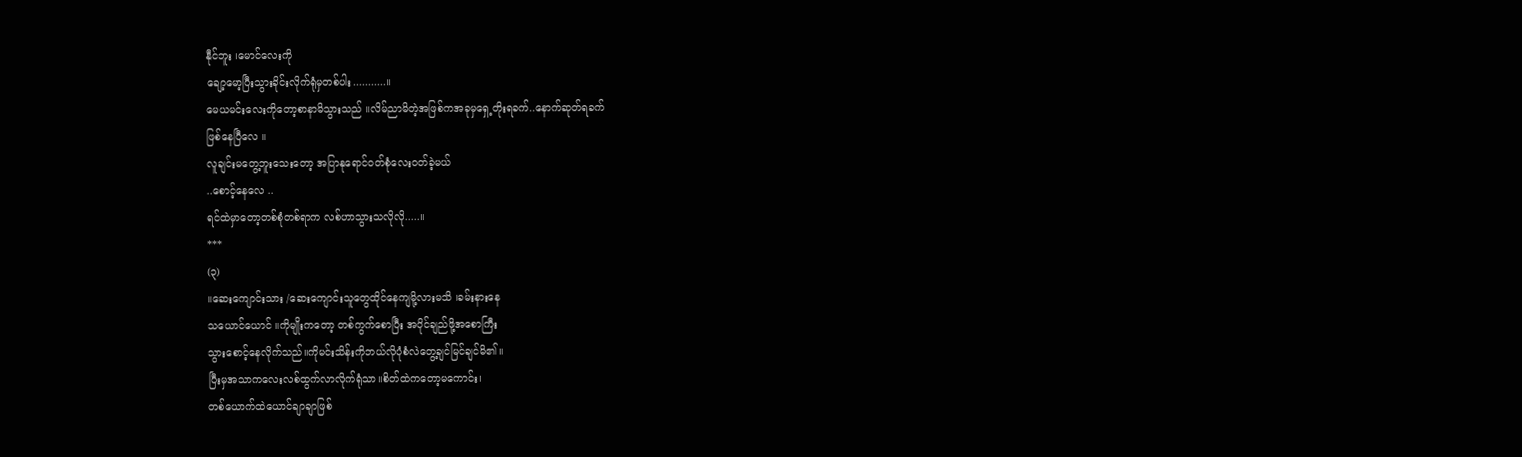နီုင်ဘူး ၊မောင်လေးကို
ချော့မော့ပြီးသွားခိုင်းလိုက်ရုံမှတစ်ပါး...........။
မေယမင်းလေးကိုတော့စာနာမိသွားသည် ။လိမ်ညာမိတဲ့အဖြစ်ကအခုမှရှေ့တိုးရခက်..နောက်ဆုတ်ရခက်
ဖြစ်နေပြီလေ ။
လူချင်းမတွေ့ဘူးသေးတော့ အပြာနုရောင်၀တ်စုံလေး၀တ်ခဲ့မယ်
..စောင့်နေလေ ..
ရင်ထဲမှာတော့တစ်စုံတစ်ရာက လစ်ဟာသွားသလိုလို.....။
***
(၃)
။ဆေးကျောင်းသား /ဆေးကျောင်းသူတွေထိုင်နေကျမို့လားမသိ ၊ခမ်းနားနေ
သယောင်ယောင် ။ကိုမျိုးကတော့ တစ်ကွက်စောပြီး အပိုင်ချည်ဖို့အစောကြီး
သွားစောင့်နေလိုက်သည်။ကိုမင်းသိန်းကိုဘယ်လိုပုံစံလဲတွေ့ချင်မြင်ချင်မိ၏။
ပြီးမှအသာကလေးလစ်ထွက်လာလိုက်ရုံသာ။စိတ်ထဲကတော့မကောင်း၊
တစ်ယောက်ထဲယောင်ချာချာဖြစ်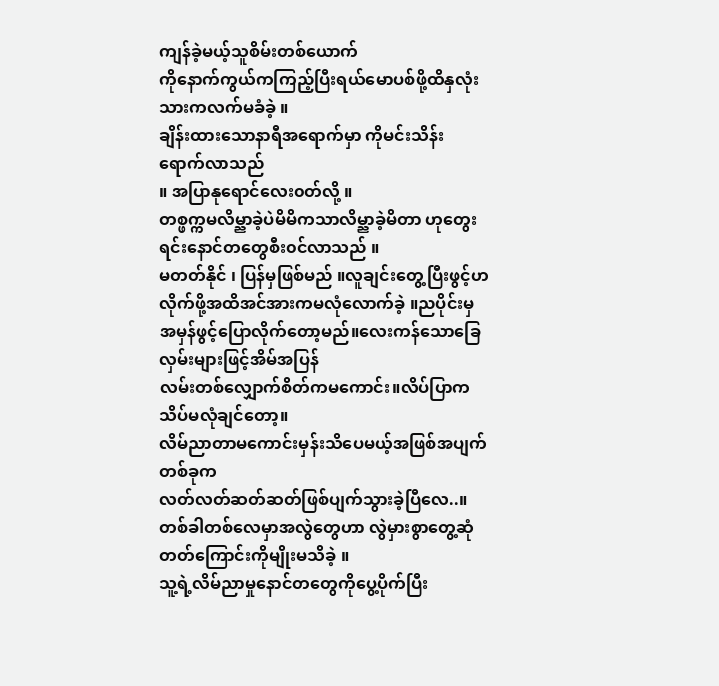ကျန်ခဲ့မယ့်သူစိမ်းတစ်ယောက်
ကိုနောက်ကွယ်ကကြည့်ပြီးရယ်မောပစ်ဖို့ထိနှလုံးသားကလက်မခံခဲ့ ။
ချိန်းထားသောနာရီအရောက်မှာ ကိုမင်းသိန်း ရောက်လာသည်
။ အပြာနုရောင်လေး၀တ်လို့ ။
တစ္ဖက္ကမလိမ္ညာခဲ့ပဲမိမိကသာလိမ္ညာခဲ့မိတာ ဟုတွေးရင်းနောင်တတွေစီး၀င်လာသည် ။
မတတ်နိုင် ၊ ပြန်မှဖြစ်မည် ။လူချင်းတွေ့ပြီးဖွင့်ဟလိုက်ဖို့အထိအင်အားကမလုံလောက်ခဲ့ ။ညပိုင်းမှအမှန်ဖွင့်ပြောလိုက်တော့မည်။လေးကန်သောခြေလှမ်းများဖြင့်အိမ်အပြန်
လမ်းတစ်လျှောက်စိတ်ကမကောင်း။လိပ်ပြာကသိပ်မလုံချင်တော့။
လိမ်ညာတာမကောင်းမှန်းသိပေမယ့်အဖြစ်အပျက်တစ်ခုက
လတ်လတ်ဆတ်ဆတ်ဖြစ်ပျက်သွားခဲ့ပြီလေ..။
တစ်ခါတစ်လေမှာအလွဲတွေဟာ လွဲမှားစွာတွေ့ဆုံတတ်ကြောင်းကိုမျိုးမသိခဲ့ ။
သူ့ရဲ့လိမ်ညာမှုနောင်တတွေကိုပွေ့ပိုက်ပြီး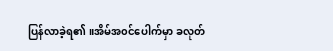ပြန်လာခဲ့ရ၏ ။အိမ်အ၀င်ပေါက်မှာ ခလုတ်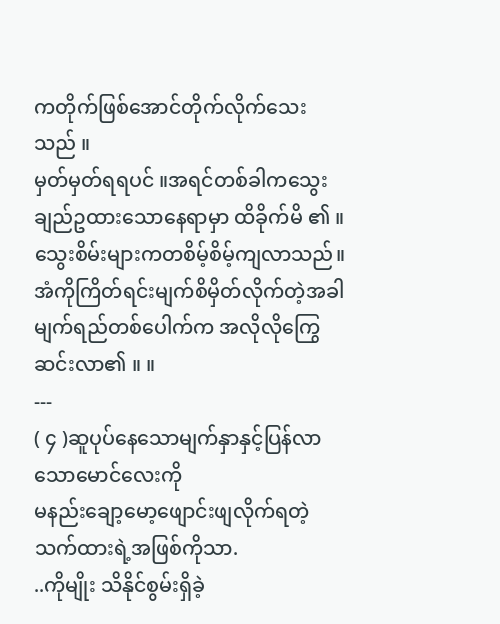ကတိုက်ဖြစ်အောင်တိုက်လိုက်သေးသည် ။
မှတ်မှတ်ရရပင် ။အရင်တစ်ခါကသွေးချည်ဥထားသောနေရာမှာ ထိခိုက်မိ ၏ ။သွေးစိမ်းများကတစိမ့်စိမ့်ကျလာသည်။ အံကိုကြိတ်ရင်းမျက်စိမှိတ်လိုက်တဲ့အခါ
မျက်ရည်တစ်ပေါက်က အလိုလိုကြွေဆင်းလာ၏ ။ ။
---
( ၄ )ဆူပုပ်နေသောမျက်နှာနှင့်ပြန်လာသောမောင်လေးကို
မနည်းချော့မော့ဖျောင်းဖျလိုက်ရတဲ့သက်ထားရဲ့အဖြစ်ကိုသာ.
..ကိုမျိုး သိနိုင်စွမ်းရှိခဲ့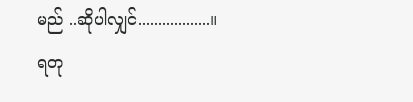မည် ..ဆိုပါလျှင်..................။
ရတု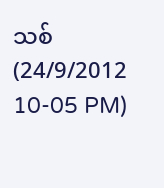သစ်
(24/9/2012
10-05 PM)